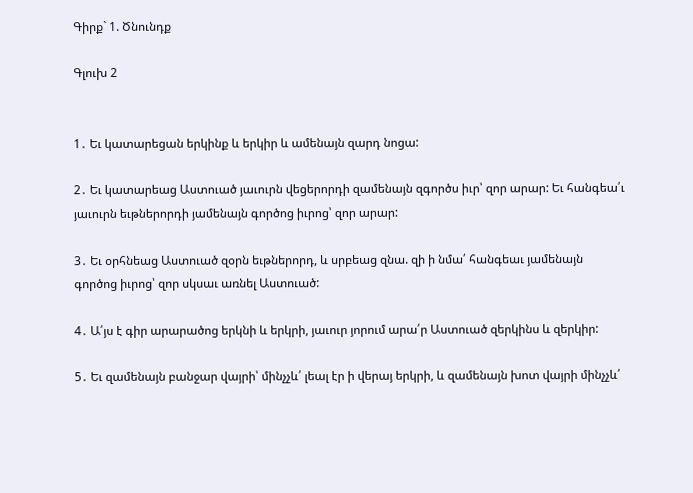Գիրք` 1. Ծնունդք

Գլուխ 2


1․ Եւ կատարեցան երկինք և երկիր և ամենայն զարդ նոցա:

2․ Եւ կատարեաց Աստուած յաւուրն վեցերորդի զամենայն զգործս իւր՝ զոր արար: Եւ հանգեա՛ւ յաւուրն եւթներորդի յամենայն գործոց իւրոց՝ զոր արար:

3․ Եւ օրհնեաց Աստուած զօրն եւթներորդ, և սրբեաց զնա. զի ի նմա՛ հանգեաւ յամենայն գործոց իւրոց՝ զոր սկսաւ առնել Աստուած:

4․ Ա՛յս է գիր արարածոց երկնի և երկրի, յաւուր յորում արա՛ր Աստուած զերկինս և զերկիր:

5․ Եւ զամենայն բանջար վայրի՝ մինչչև՛ լեալ էր ի վերայ երկրի, և զամենայն խոտ վայրի մինչչև՛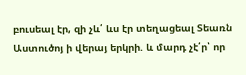բուսեալ էր, զի չև՛ ևս էր տեղացեալ Տեառն Աստուծոյ ի վերայ երկրի. և մարդ չէ՛ր՝ որ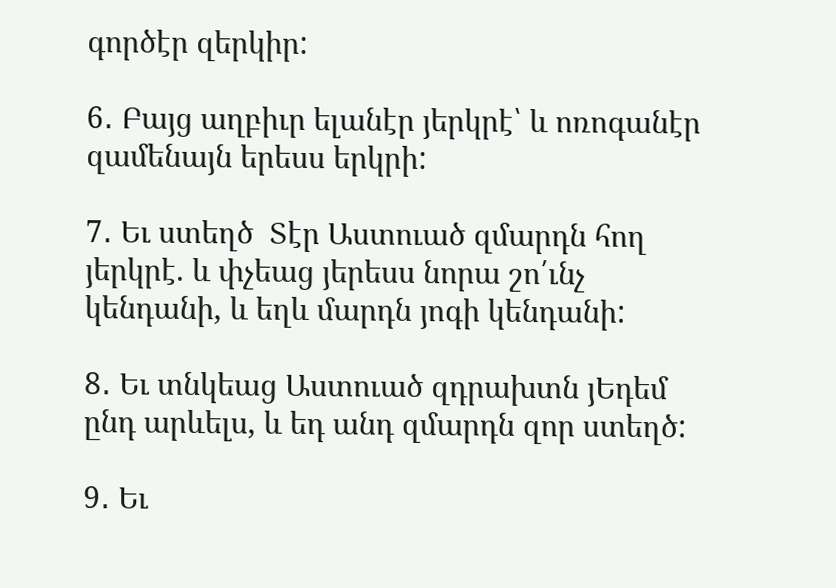գործէր զերկիր:

6․ Բայց աղբիւր ելանէր յերկրէ՝ և ոռոգանէր զամենայն երեսս երկրի:

7․ Եւ ստեղծ  Տէր Աստուած զմարդն հող յերկրէ. և փչեաց յերեսս նորա շո՛ւնչ կենդանի, և եղև մարդն յոգի կենդանի:

8․ Եւ տնկեաց Աստուած զդրախտն յԵդեմ ընդ արևելս, և եդ անդ զմարդն զոր ստեղծ:

9․ Եւ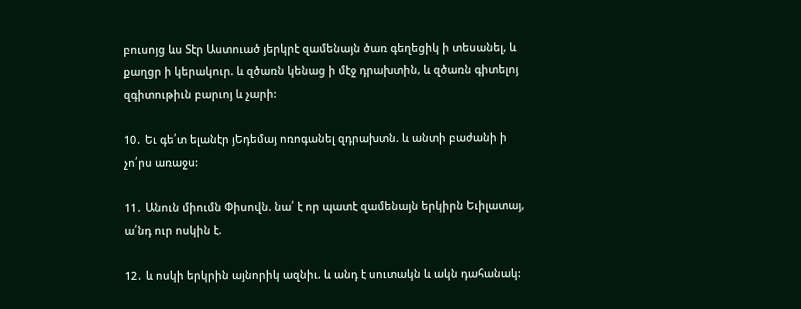բուսոյց ևս Տէր Աստուած յերկրէ զամենայն ծառ գեղեցիկ ի տեսանել, և քաղցր ի կերակուր. և զծառն կենաց ի մէջ դրախտին, և զծառն գիտելոյ զգիտութիւն բարւոյ և չարի:

10․ Եւ գե՛տ ելանէր յԵդեմայ ոռոգանել զդրախտն. և անտի բաժանի ի չո՛րս առաջս:

11․ Անուն միումն Փիսովն. նա՛ է որ պատէ զամենայն երկիրն Եւիլատայ, ա՛նդ ուր ոսկին է.

12․ և ոսկի երկրին այնորիկ ազնիւ. և անդ է սուտակն և ակն դահանակ: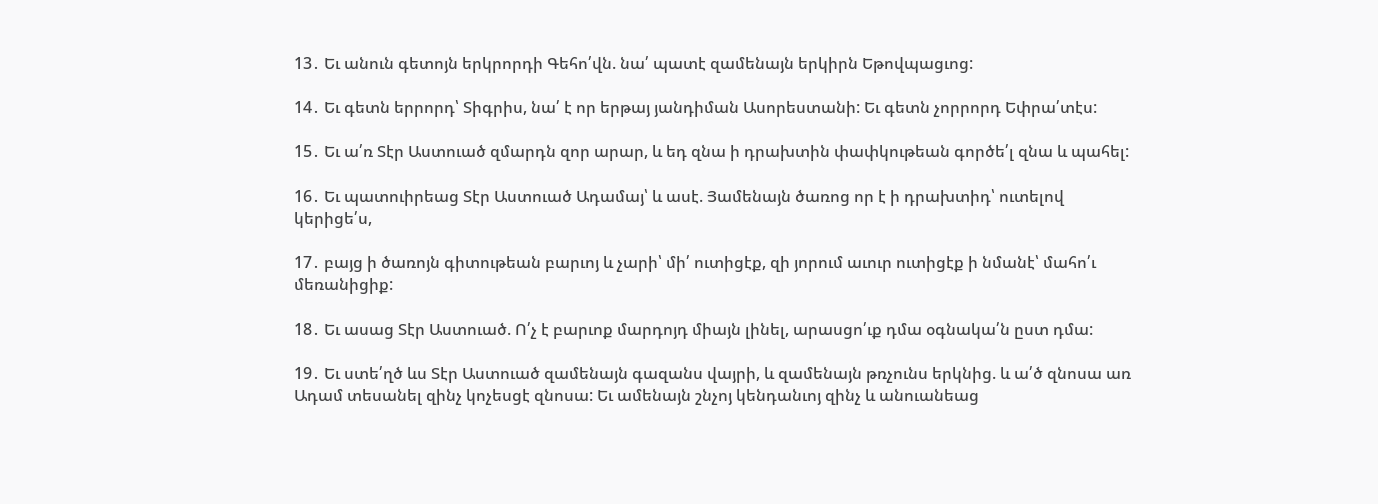13․ Եւ անուն գետոյն երկրորդի Գեհո՛վն. նա՛ պատէ զամենայն երկիրն Եթովպացւոց:

14․ Եւ գետն երրորդ՝ Տիգրիս, նա՛ է որ երթայ յանդիման Ասորեստանի: Եւ գետն չորրորդ Եփրա՛տէս:

15․ Եւ ա՛ռ Տէր Աստուած զմարդն զոր արար, և եդ զնա ի դրախտին փափկութեան գործե՛լ զնա և պահել:

16․ Եւ պատուիրեաց Տէր Աստուած Ադամայ՝ և ասէ. Յամենայն ծառոց որ է ի դրախտիդ՝ ուտելով կերիցե՛ս,

17․ բայց ի ծառոյն գիտութեան բարւոյ և չարի՝ մի՛ ուտիցէք, զի յորում աւուր ուտիցէք ի նմանէ՝ մահո՛ւ մեռանիցիք:

18․ Եւ ասաց Տէր Աստուած. Ո՛չ է բարւոք մարդոյդ միայն լինել, արասցո՛ւք դմա օգնակա՛ն ըստ դմա:

19․ Եւ ստե՛ղծ ևս Տէր Աստուած զամենայն գազանս վայրի, և զամենայն թռչունս երկնից. և ա՛ծ զնոսա առ Ադամ տեսանել զինչ կոչեսցէ զնոսա: Եւ ամենայն շնչոյ կենդանւոյ զինչ և անուանեաց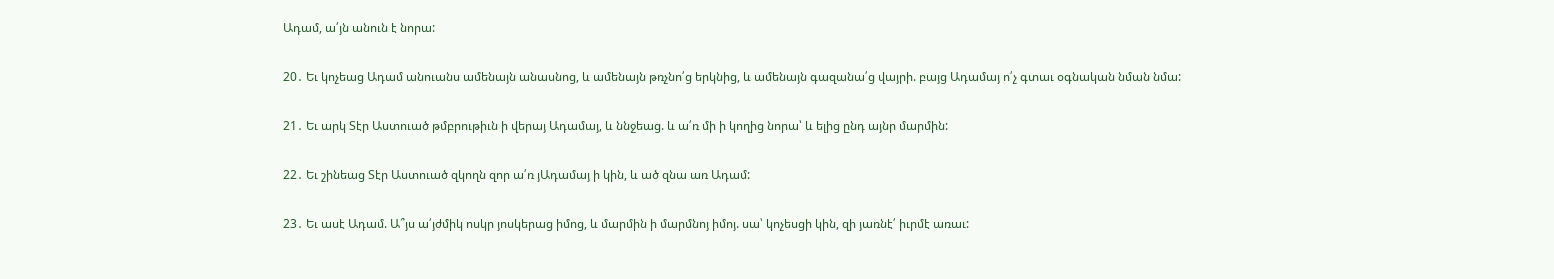Ադամ, ա՛յն անուն է նորա:

20․ Եւ կոչեաց Ադամ անուանս ամենայն անասնոց, և ամենայն թռչնո՛ց երկնից, և ամենայն գազանա՛ց վայրի. բայց Ադամայ ո՛չ գտաւ օգնական նման նմա:

21․ Եւ արկ Տէր Աստուած թմբրութիւն ի վերայ Ադամայ, և ննջեաց. և ա՛ռ մի ի կողից նորա՝ և ելից ընդ այնր մարմին:

22․ Եւ շինեաց Տէր Աստուած զկողն զոր ա՛ռ յԱդամայ ի կին, և ած զնա առ Ադամ:

23․ Եւ ասէ Ադամ. Ա՞յս ա՛յժմիկ ոսկր յոսկերաց իմոց, և մարմին ի մարմնոյ իմոյ. սա՝ կոչեսցի կին, զի յառնէ՛ իւրմէ առաւ: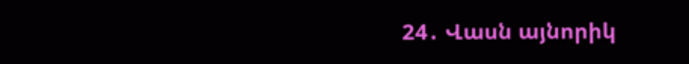24․ Վասն այնորիկ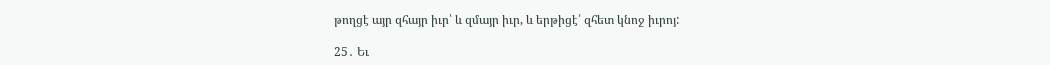թողցէ այր զհայր իւր՝ և զմայր իւր, և երթիցէ՛ զհետ կնոջ իւրոյ:

25․ Եւ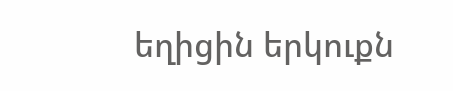եղիցին երկուքն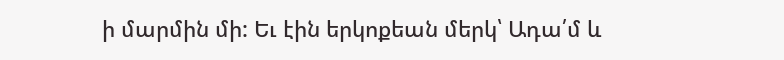ի մարմին մի: Եւ էին երկոքեան մերկ՝ Ադա՛մ և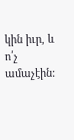կին իւր, և ո՛չ ամաչէին: